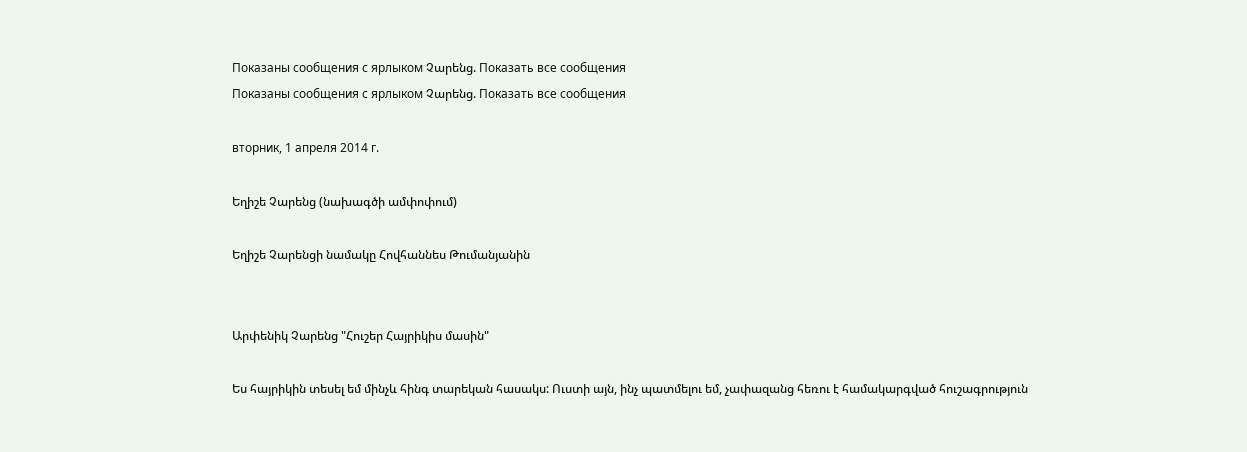Показаны сообщения с ярлыком Չարենց. Показать все сообщения
Показаны сообщения с ярлыком Չարենց. Показать все сообщения

вторник, 1 апреля 2014 г.

Եղիշե Չարենց (նախագծի ամփոփում)

Եղիշե Չարենցի նամակը Հովհաննես Թումանյանին


Արփենիկ Չարենց "Հուշեր Հայրիկիս մասին"

Ես հայրիկին տեսել եմ մինչև հինգ տարեկան հասակս: Ուստի այն, ինչ պատմելու եմ, չափազանց հեռու է համակարգված հուշագրություն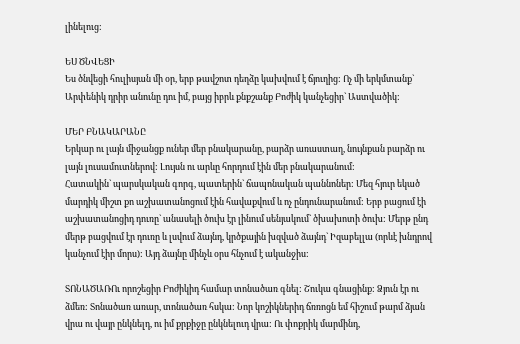լինելուց:

ԵՍ ԾՆՎԵՑԻ
Ես ծնվեցի հուլիսյան մի օր, երբ թավշոտ դեղձը կախվում է ճյուղից: Ոչ մի երկմտանք` Արփենիկ դրիր անունը դու իմ, բայց իբրև քնքշանք Բոժիկ կանչեցիր` Աստվածիկ:

ՄԵՐ ԲՆԱԿԱՐԱՆԸ
Երկար ու լայն միջանցք ուներ մեր բնակարանը, բարձր առաստաղ, նույնքան բարձր ու լայն լուսամուտներով: Լույսն ու արևը հորդում էին մեր բնակարանում:
Հատակին` պարսկական գորգ, պատերին` ճապոնական պաննոներ: Մեզ հյուր եկած մարդիկ միշտ քո աշխատանոցում էին հավաքվում և ոչ ընդունարանում: Երբ բացում էի աշխատանոցիդ դուռը` անասելի ծուխ էր լինում սենյակում` ծխախոտի ծուխ: Մերթ ընդ մերթ բացվում էր դուռը և լսվում ձայնդ, կրծքային խզված ձայնդ` Իզաբելլա (որևէ խնդրով կանչում էիր մորս): Այդ ձայնը մինչև օրս հնչում է ականջիս:

ՏՈՆԱԾԱՌՈւ որոշեցիր Բոժիկիդ համար տոնածառ գնել: Շուկա գնացինք: Ձյուն էր ու ձմեռ: Տոնածառ առար, տոնածառ հսկա: Նոր կոշիկներիդ ճռռոցն եմ հիշում թարմ ձյան վրա ու վայր ընկնելդ, ու իմ քրքիջը ընկնելուդ վրա: Ու փոքրիկ մարմինդ,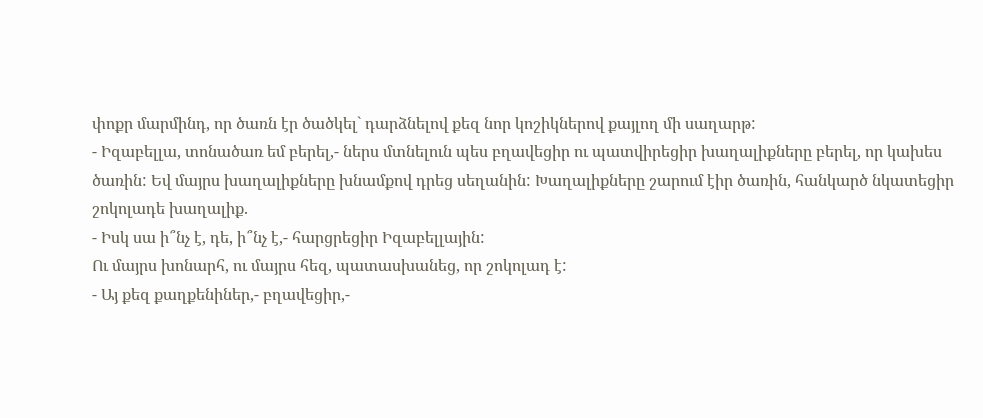փոքր մարմինդ, որ ծառն էր ծածկել` դարձնելով քեզ նոր կոշիկներով քայլող մի սաղարթ:
- Իզաբելլա, տոնածառ եմ բերել,- ներս մտնելուն պես բղավեցիր ու պատվիրեցիր խաղալիքները բերել, որ կախես ծառին: Եվ մայրս խաղալիքները խնամքով դրեց սեղանին: Խաղալիքները շարում էիր ծառին, հանկարծ նկատեցիր շոկոլադե խաղալիք.
- Իսկ սա ի՞նչ է, դե, ի՞նչ է,- հարցրեցիր Իզաբելլային:
Ու մայրս խոնարհ, ու մայրս հեզ, պատասխանեց, որ շոկոլադ է:
- Այ քեզ քաղքենիներ,- բղավեցիր,-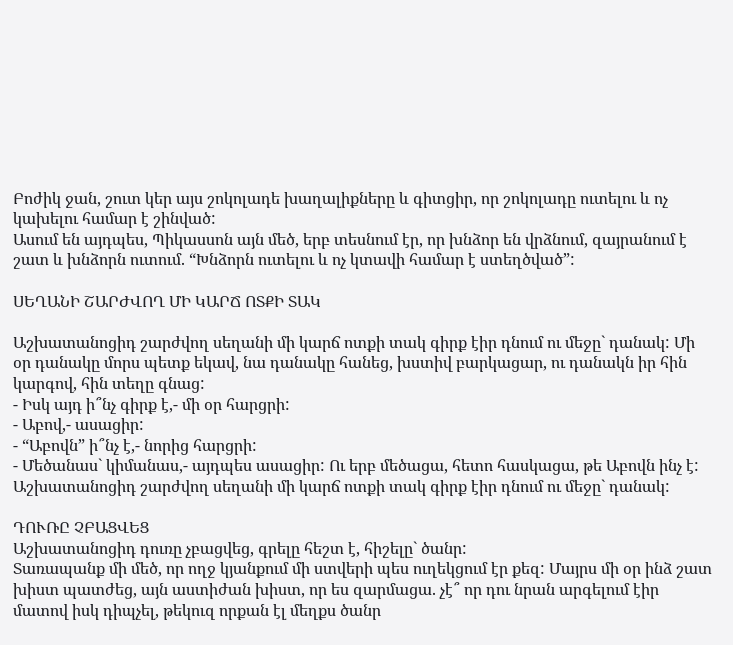Բոժիկ ջան, շուտ կեր այս շոկոլադե խաղալիքները և գիտցիր, որ շոկոլադը ուտելու և ոչ կախելու համար է շինված:
Ասում են այդպես, Պիկասսոն այն մեծ, երբ տեսնում էր, որ խնձոր են վրձնում, զայրանում է շատ և խնձորն ուտում. “Խնձորն ուտելու և ոչ կտավի համար է ստեղծված”:

ՍԵՂԱՆԻ ՇԱՐԺՎՈՂ ՄԻ ԿԱՐՃ ՈՏՔԻ ՏԱԿ

Աշխատանոցիդ շարժվող սեղանի մի կարճ ոտքի տակ գիրք էիր դնում ու մեջը` դանակ: Մի օր դանակը մորս պետք եկավ, նա դանակը հանեց, խստիվ բարկացար, ու դանակն իր հին կարգով, հին տեղը գնաց:
- Իսկ այդ ի՞նչ գիրք է,- մի օր հարցրի:
- Աբով,- ասացիր:
- “Աբովն” ի՞նչ է,- նորից հարցրի:
- Մեծանաս` կիմանաս,- այդպես ասացիր: Ու երբ մեծացա, հետո հասկացա, թե Աբովն ինչ է: Աշխատանոցիդ շարժվող սեղանի մի կարճ ոտքի տակ գիրք էիր դնում ու մեջը` դանակ:

ԴՈՒՌԸ ՉԲԱՑՎԵՑ
Աշխատանոցիդ դուռը չբացվեց, գրելը հեշտ է, հիշելը` ծանր:
Տառապանք մի մեծ, որ ողջ կյանքում մի ստվերի պես ուղեկցում էր քեզ: Մայրս մի օր ինձ շատ խիստ պատժեց, այն աստիժան խիստ, որ ես զարմացա. չէ՞ որ դու նրան արգելում էիր մատով իսկ դիպչել, թեկուզ որքան էլ մեղքս ծանր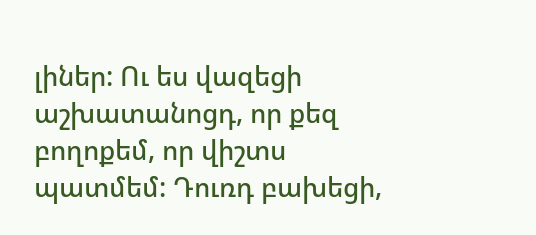լիներ: Ու ես վազեցի աշխատանոցդ, որ քեզ բողոքեմ, որ վիշտս պատմեմ: Դուռդ բախեցի,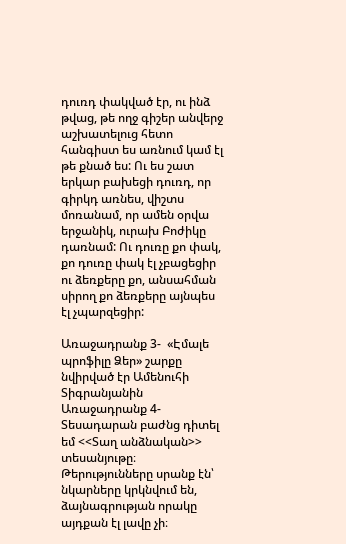դուռդ փակված էր, ու ինձ թվաց, թե ողջ գիշեր անվերջ աշխատելուց հետո հանգիստ ես առնում կամ էլ թե քնած ես: Ու ես շատ երկար բախեցի դուռդ, որ գիրկդ առնես, վիշտս մոռանամ, որ ամեն օրվա երջանիկ, ուրախ Բոժիկը դառնամ: Ու դուռը քո փակ, քո դուռը փակ էլ չբացեցիր ու ձեռքերը քո, անսահման սիրող քո ձեռքերը այնպես էլ չպարզեցիր:

Առաջադրանք 3-  «Էմալե պրոֆիլը Ձեր» շարքը նվիրված էր Ամենուհի Տիգրանյանին
Առաջադրանք 4-Տեսադարան բաժնց դիտել եմ <<Տաղ անձնական>> տեսանյութը։ Թերությունները սրանք էն՝ նկարները կրկնվում են, ձայնագրության որակը այդքան էլ լավը չի։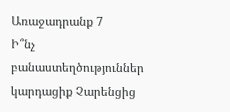Առաջադրանք 7
Ի՞նչ բանաստեղծություններ կարդացիք Չարենցից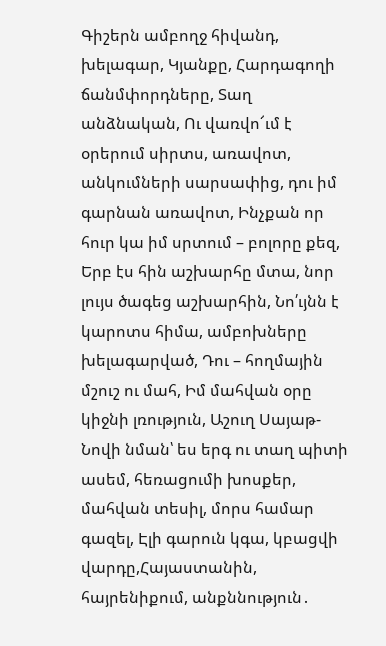Գիշերն ամբողջ հիվանդ, խելագար, Կյանքը, Հարդագողի ճանմփորդները, Տաղ անձնական, Ու վառվո՜ւմ է օրերում սիրտս, առավոտ, անկումների սարսափից, դու իմ գարնան առավոտ, Ինչքան որ հուր կա իմ սրտում – բոլորը քեզ, Երբ էս հին աշխարհը մտա, նոր լույս ծագեց աշխարհին, Նո՛ւյնն է կարոտս հիմա, ամբոխները խելագարված, Դու – հողմային մշուշ ու մահ, Իմ մահվան օրը կիջնի լռություն, Աշուղ Սայաթ-Նովի նման՝ ես երգ ու տաղ պիտի ասեմ, հեռացումի խոսքեր, մահվան տեսիլ, մորս համար գազել, Էլի գարուն կգա, կբացվի վարդը,Հայաստանին, հայրենիքում, անքննություն․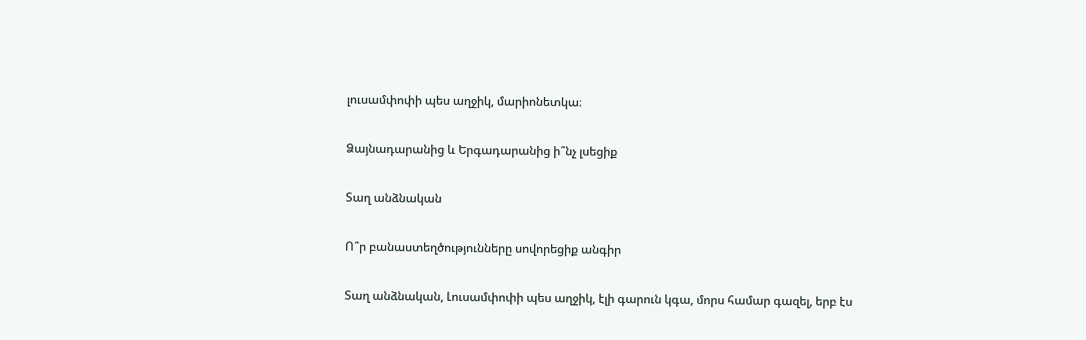լուսամփոփի պես աղջիկ, մարիոնետկա։

Ձայնադարանից և Երգադարանից ի՞նչ լսեցիք

Տաղ անձնական

Ո՞ր բանաստեղծությունները սովորեցիք անգիր

Տաղ անձնական, Լուսամփոփի պես աղջիկ, էլի գարուն կգա, մորս համար գազել, երբ էս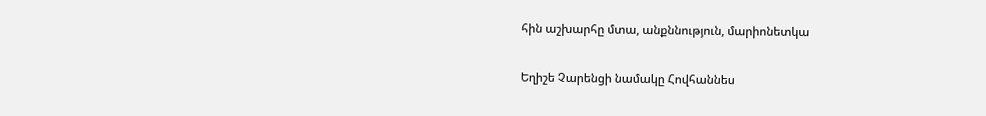հին աշխարհը մտա, անքննություն, մարիոնետկա

Եղիշե Չարենցի նամակը Հովհաննես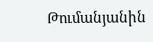Թումանյանին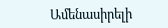Ամենասիրելի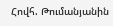Հովհ. Թումանյանին